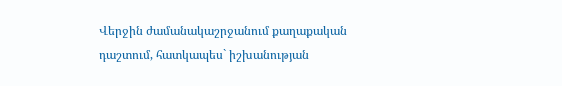Վերջին ժամանակաշրջանում քաղաքական դաշտում, հատկապես` իշխանության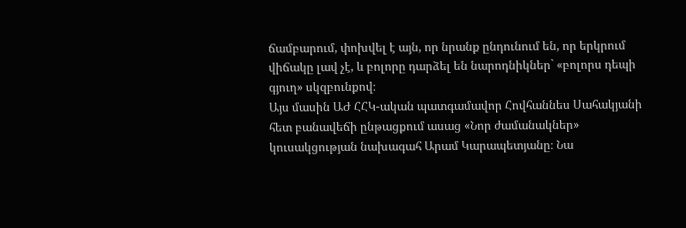ճամբարում, փոխվել է այն, որ նրանք ընդունում են, որ երկրում վիճակը լավ չէ, և բոլորը դարձել են նարոդնիկներ` «բոլորս դեպի գյուղ» սկզբունքով։
Այս մասին ԱԺ ՀՀԿ-ական պատգամավոր Հովհաննես Սահակյանի հետ բանավեճի ընթացքում ասաց «Նոր ժամանակներ» կուսակցության նախագահ Արամ Կարապետյանը։ Նա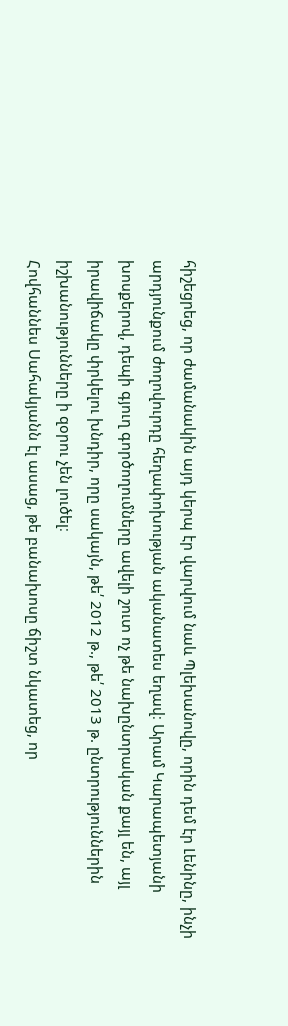հիշեցրեց, որ ժամանակին այդ կերպ էր վարվում նաև Պլեխանովը, որին դեմ էր Լենինը, ինչի արդյունքում ժողովուրդը հեղափոխության ականատես եղավ։ Արամ Կարապետյանի խոսքերով, դեպի գյուղ գործողումները ավելի շուտ ոչ թե նախընտրական քայլ են, այլ իրավիճակը փրկելու խնդիր, որը սակայն, թե՛ 2012 թ., թե՛ 2013 թ. ընտրություններին իշխանությունները ի զօրու չեն լուծել։
Հովհաննես Սահակյանն էլ ասաց, թե բանախոսը ճիշտ նկատեց, որ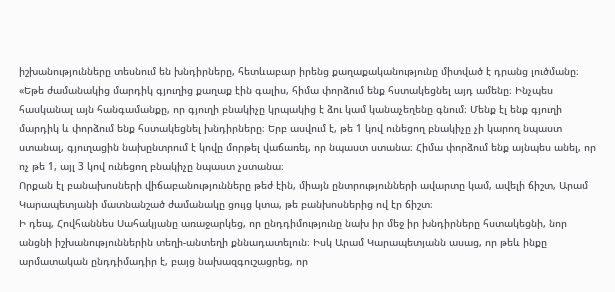իշխանությունները տեսնում են խնդիրները, հետևաբար իրենց քաղաքականությունը միտված է դրանց լուծմանը։ «Եթե ժամանակից մարդիկ գյուղից քաղաք էին գալիս, հիմա փորձում ենք հստակեցնել այդ ամենը։ Ինչպես հասկանալ այն հանգամանքը, որ գյուղի բնակիչը կրպակից է ձու կամ կանաչեղենը գնում։ Մենք էլ ենք գյուղի մարդիկ և փորձում ենք հստակեցնել խնդիրները։ Երբ ասվում է, թե 1 կով ունեցող բնակիչը չի կարող նպաստ ստանալ, գյուղացին նախընտրում է կովը մորթել վաճառել, որ նպաստ ստանա։ Հիմա փորձում ենք այնպես անել, որ ոչ թե 1, այլ 3 կով ունեցող բնակիչը նպաստ չստանա։
Որքան էլ բանախոսների վիճաբանությունները թեժ էին, միայն ընտրությունների ավարտը կամ, ավելի ճիշտ, Արամ Կարապետյանի մատնանշած ժամանակը ցույց կտա, թե բանխոսներից ով էր ճիշտ։
Ի դեպ, Հովհաննես Սահակյանը առաջարկեց, որ ընդդիմությունը նախ իր մեջ իր խնդիրները հստակեցնի, նոր անցնի իշխանություններին տեղի-անտեղի քննադատելուն։ Իսկ Արամ Կարապետյանն ասաց, որ թեև ինքը արմատական ընդդիմադիր է, բայց նախազգուշացրեց, որ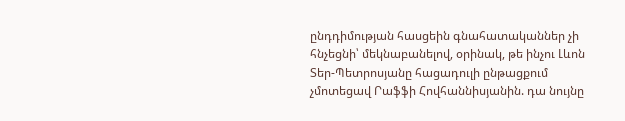ընդդիմության հասցեին գնահատականներ չի հնչեցնի՝ մեկնաբանելով, օրինակ, թե ինչու Լևոն Տեր-Պետրոսյանը հացադուլի ընթացքում չմոտեցավ Րաֆֆի Հովհաննիսյանին. դա նույնը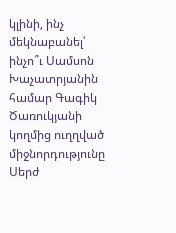կլինի, ինչ մեկնաբանել՝ ինչո՞ւ Սամսոն Խաչատրյանին համար Գագիկ Ծառուկյանի կողմից ուղղված միջնորդությունը Սերժ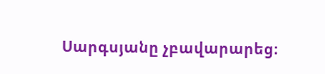Սարգսյանը չբավարարեց։